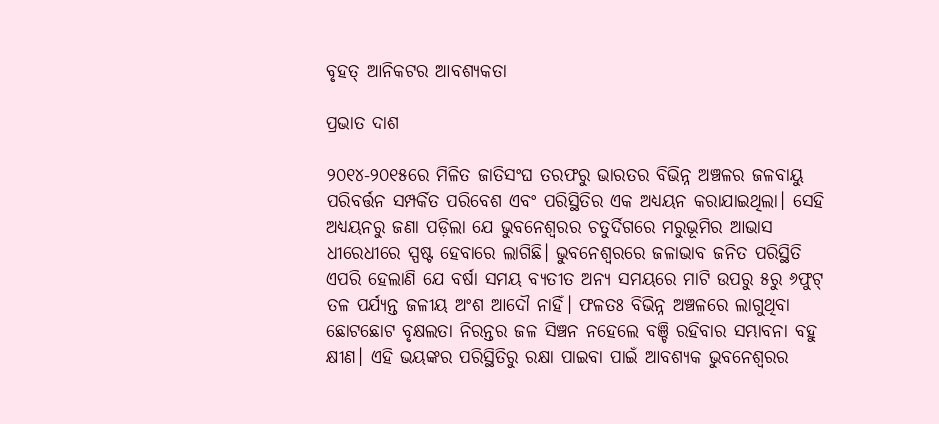ବୃହତ୍‌ ଆନିକଟର ଆବଶ୍ୟକତା

ପ୍ରଭାତ ଦାଶ

୨୦୧୪-୨୦୧୫ରେ ମିଳିତ ଜାତିସଂଘ ତରଫରୁ ଭାରତର ବିଭିନ୍ନ ଅଞ୍ଚଳର ଜଳବାୟୁ ପରିବର୍ତ୍ତନ ସମ୍ପର୍କିତ ପରିବେଶ ଏବଂ ପରିସ୍ଥିତିର ଏକ ଅଧ୍ୟୟନ କରାଯାଇଥିଲା। ସେହି ଅଧ୍ୟୟନରୁ ଜଣା ପଡ଼ିଲା ଯେ ଭୁବନେଶ୍ବରର ଚତୁର୍ଦିଗରେ ମରୁଭୂମିର ଆଭାସ ଧୀରେଧୀରେ ସ୍ପଷ୍ଟ ହେବାରେ ଲାଗିଛି। ଭୁବନେଶ୍ବରରେ ଜଳାଭାବ ଜନିତ ପରିସ୍ଥିତି ଏପରି ହେଲାଣି ଯେ ବର୍ଷା ସମୟ ବ୍ୟତୀତ ଅନ୍ୟ ସମୟରେ ମାଟି ଉପରୁ ୫ରୁ ୬ଫୁଟ୍‌ ତଳ ପର୍ଯ୍ୟନ୍ତ ଜଳୀୟ ଅଂଶ ଆଦୌ ନାହିଁ। ଫଳତଃ ବିଭିନ୍ନ ଅଞ୍ଚଳରେ ଲାଗୁଥିବା ଛୋଟଛୋଟ ବୃକ୍ଷଲତା ନିରନ୍ତର ଜଳ ସିଞ୍ଚନ ନହେଲେ ବଞ୍ଚି ରହିବାର ସମ୍ଭାବନା ବହୁ କ୍ଷୀଣ। ଏହି ଭୟଙ୍କର ପରିସ୍ଥିତିରୁ ରକ୍ଷା ପାଇବା ପାଇଁ ଆବଶ୍ୟକ ଭୁବନେଶ୍ବରର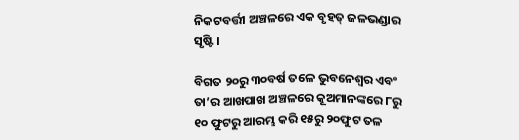ନିକଟବର୍ତ୍ତୀ ଅଞ୍ଚଳରେ ଏକ ବୃହତ୍‌ ଜଳଭଣ୍ଡାର ସୃଷ୍ଟି।

ବିଗତ ୨୦ରୁ ୩୦ବର୍ଷ ତଳେ ଭୁବନେଶ୍ବର ଏବଂ ତା’ର ଆଖପାଖ ଅଞ୍ଚଳରେ କୂଅମାନଙ୍କରେ ୮ରୁ ୧୦ ଫୁଟରୁ ଆରମ୍ଭ କରି ୧୫ରୁ ୨୦ଫୁଟ ତଳ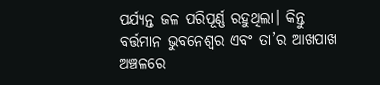ପର୍ଯ୍ୟନ୍ତ ଜଳ ପରିପୂର୍ଣ୍ଣ ରହୁଥିଲା। କିନ୍ତୁ ବର୍ତ୍ତମାନ ଭୁବନେଶ୍ବର ଏବଂ ତା’ର ଆଖପାଖ ଅଞ୍ଚଳରେ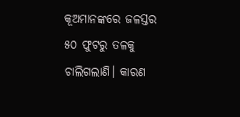କୂଅମାନଙ୍କରେ ଜଳସ୍ତର ୫୦ ଫୁଟରୁ ତଳକୁ ଚାଲିଗଲାଣି। କାରଣ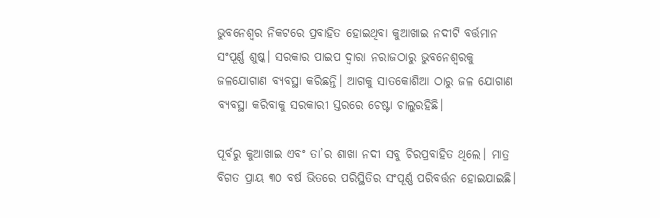ଭୁବନେଶ୍ବର ନିକଟରେ ପ୍ରବାହିତ ହୋଇଥିବା କୁଆଖାଇ ନଦୀଟି ବର୍ତ୍ତମାନ ସଂପୂର୍ଣ୍ଣ ଶୁଷ୍କ। ସରକାର ପାଇପ ଦ୍ବାରା ନରାଜଠାରୁ ଭୁବନେଶ୍ବରକୁ ଜଳଯୋଗାଣ ବ୍ୟବସ୍ଥା କରିଛନ୍ତି। ଆଗକୁ ସାତକୋଶିଆ ଠାରୁ ଜଳ ଯୋଗାଣ ବ୍ୟବସ୍ଥା କରିବାକୁ ସରକାରୀ ସ୍ତରରେ ଚେଷ୍ଟା ଚାଲୁରହିଛି।

ପୂର୍ବରୁ କୁଆଖାଇ ଏବଂ ତା’ର ଶାଖା ନଦୀ ସବୁ ଚିରପ୍ରବାହିତ ଥିଲେ। ମାତ୍ର ବିଗତ ପ୍ରାୟ ୩୦ ବର୍ଷ ଭିତରେ ପରିସ୍ଥିତିର ସଂପୂର୍ଣ୍ଣ ପରିବର୍ତ୍ତନ ହୋଇଯାଇଛି।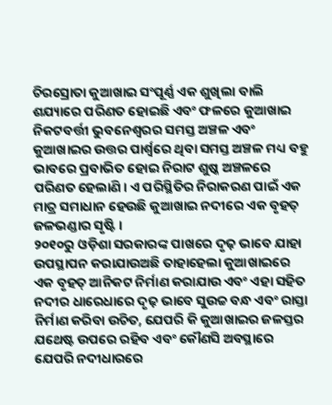ଚିରସ୍ରୋତା କୁଆଖାଇ ସଂପୂର୍ଣ୍ଣ ଏକ ଶୁଖିଲା ବାଲି ଶଯ୍ୟାରେ ପରିଣତ ହୋଇଛି ଏବଂ ଫଳରେ କୁଆଖାଇ ନିକଟବର୍ତ୍ତୀ ଭୁବନେଶ୍ବରର ସମସ୍ତ ଅଞ୍ଚଳ ଏବଂ କୁଆଖାଇର ଉତ୍ତର ପାର୍ଶ୍ବରେ ଥିବା ସମସ୍ତ ଅଞ୍ଚଳ ମଧ୍ୟ ବହୁ ଭାବରେ ପ୍ରବାଭିତ ହୋଇ ନିରାଟ ଶୁଷ୍କ ଅଞ୍ଚଳରେ ପରିଣତ ହେଲାଣି। ଏ ପରିସ୍ଥିତିର ନିରାକରଣ ପାଇଁ ଏକ ମାତ୍ର ସମାଧାନ ହେଉଛି କୁଆଖାଇ ନଦୀରେ ଏକ ବୃହତ୍‌ ଜଳଭଣ୍ଡାର ସୃଷ୍ଟି।
୨୦୧୦ରୁ ଓଡ଼ିଶା ସରକାରଙ୍କ ପାଖରେ ଦୃଢ଼ ଭାବେ ଯାହା ଉପସ୍ଥାପନ କରାଯାଉଅଛି ତାହାହେଲା କୁଆଖାଇରେ ଏକ ବୃହତ୍‌ ଆନିକଟ ନିର୍ମାଣ କରାଯାଉ ଏବଂ ଏହା ସହିତ ନଦୀର ଧାରେଧାରେ ଦୃଢ଼ ଭାବେ ସୁଉଚ୍ଚ ବନ୍ଧ ଏବଂ ରାସ୍ତା ନିର୍ମାଣ କରିବା ଉଚିତ, ଯେପରି କି କୁଆଖାଇର ଜଳସ୍ତର ଯଥେଷ୍ଟ ଉପରେ ରହିବ ଏବଂ କୌଣସି ଅବସ୍ଥାରେ ଯେପରି ନଦୀଧାରରେ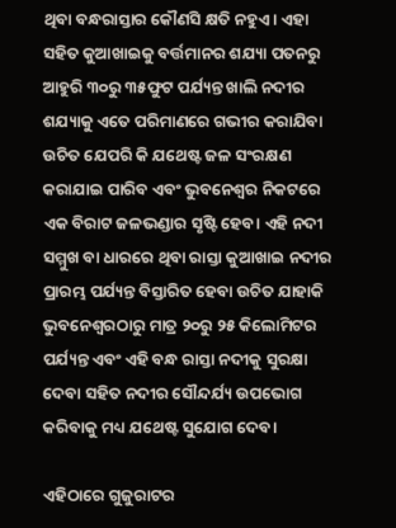ଥିବା ବନ୍ଧରାସ୍ତାର କୌଣସି କ୍ଷତି ନହୁଏ। ଏହା ସହିତ କୁଆଖାଇକୁ ବର୍ତ୍ତମାନର ଶଯ୍ୟା ପତନରୁ ଆହୁରି ୩୦ରୁ ୩୫ଫୁଟ ପର୍ଯ୍ୟନ୍ତ ଖାଲି ନଦୀର ଶଯ୍ୟାକୁ ଏତେ ପରିମାଣରେ ଗଭୀର କରାଯିବା ଉଚିତ ଯେପରି କି ଯଥେଷ୍ଟ ଜଳ ସଂରକ୍ଷଣ କରାଯାଇ ପାରିବ ଏବଂ ଭୁବନେଶ୍ବର ନିକଟରେ ଏକ ବିରାଟ ଜଳଭଣ୍ଡାର ସୃଷ୍ଟି ହେବ। ଏହି ନଦୀ ସମ୍ମୁଖ ବା ଧାରରେ ଥିବା ରାସ୍ତା କୁଆଖାଇ ନଦୀର ପ୍ରାରମ୍ଭ ପର୍ଯ୍ୟନ୍ତ ବିସ୍ତାରିତ ହେବା ଉଚିତ ଯାହାକି ଭୁବନେଶ୍ବରଠାରୁ ମାତ୍ର ୨୦ରୁ ୨୫ କିଲୋମିଟର ପର୍ଯ୍ୟନ୍ତ ଏବଂ ଏହି ବନ୍ଧ ରାସ୍ତା ନଦୀକୁ ସୁରକ୍ଷା ଦେବା ସହିତ ନଦୀର ସୌନ୍ଦର୍ଯ୍ୟ ଉପଭୋଗ କରିବାକୁ ମଧ୍ୟ ଯଥେଷ୍ଟ ସୁଯୋଗ ଦେବ।

ଏହିଠାରେ ଗୁଜୁରାଟର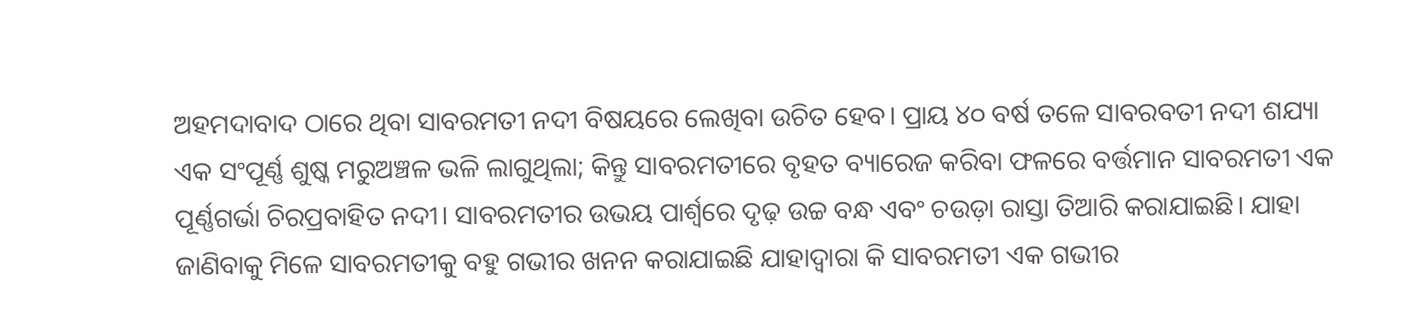ଅହମଦାବାଦ ଠାରେ ଥିବା ସାବରମତୀ ନଦୀ ବିଷୟରେ ଲେଖିବା ଉଚିତ ହେବ। ପ୍ରାୟ ୪୦ ବର୍ଷ ତଳେ ସାବରବତୀ ନଦୀ ଶଯ୍ୟା ଏକ ସଂପୂର୍ଣ୍ଣ ଶୁଷ୍କ ମରୁଅଞ୍ଚଳ ଭଳି ଲାଗୁଥିଲା; କିନ୍ତୁ ସାବରମତୀରେ ବୃହତ ବ୍ୟାରେଜ କରିବା ଫଳରେ ବର୍ତ୍ତମାନ ସାବରମତୀ ଏକ ପୂର୍ଣ୍ଣଗର୍ଭା ଚିରପ୍ରବାହିତ ନଦୀ। ସାବରମତୀର ଉଭୟ ପାର୍ଶ୍ବରେ ଦୃଢ଼ ଉଚ୍ଚ ବନ୍ଧ ଏବଂ ଚଉଡ଼ା ରାସ୍ତା ତିଆରି କରାଯାଇଛି। ଯାହା ଜାଣିବାକୁ ମିଳେ ସାବରମତୀକୁ ବହୁ ଗଭୀର ଖନନ କରାଯାଇଛି ଯାହାଦ୍ବାରା କି ସାବରମତୀ ଏକ ଗଭୀର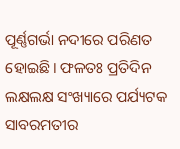ପୂର୍ଣ୍ଣଗର୍ଭା ନଦୀରେ ପରିଣତ ହୋଇଛି। ଫଳତଃ ପ୍ରତିଦିନ ଲକ୍ଷଲକ୍ଷ ସଂଖ୍ୟାରେ ପର୍ଯ୍ୟଟକ ସାବରମତୀର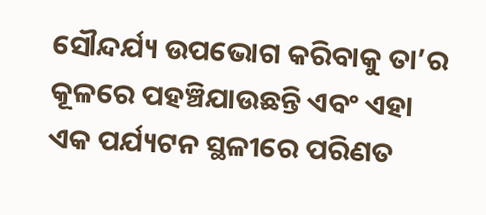ସୌନ୍ଦର୍ଯ୍ୟ ଉପଭୋଗ କରିବାକୁ ତା’ର କୂଳରେ ପହଞ୍ଚିଯାଉଛନ୍ତି ଏବଂ ଏହା ଏକ ପର୍ଯ୍ୟଟନ ସ୍ଥଳୀରେ ପରିଣତ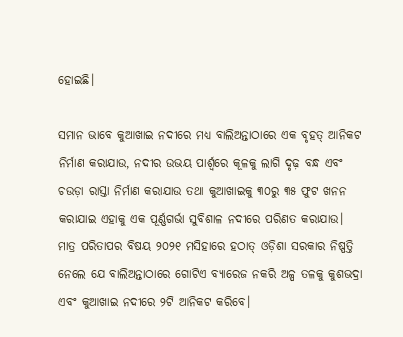ହୋଇଛି।

ସମାନ ଭାବେ କୁଆଖାଇ ନଦୀରେ ମଧ୍ୟ ବାଲିଅନ୍ତାଠାରେ ଏକ ବୃହତ୍‌ ଆନିକଟ ନିର୍ମାଣ କରାଯାଉ, ନଦୀର ଉଭୟ ପାର୍ଶ୍ବରେ କୂଳକୁ ଲାଗି ଦୃଢ଼ ବନ୍ଧ ଏବଂ ଚଉଡ଼ା ରାସ୍ତା ନିର୍ମାଣ କରାଯାଉ ତଥା କୁଆଖାଇକୁ ୩୦ରୁ ୩୫ ଫୁଟ ଖନନ କରାଯାଇ ଏହାକୁ ଏକ ପୂର୍ଣ୍ଣଗର୍ଭା ସୁବିଶାଳ ନଦୀରେ ପରିଣତ କରାଯାଉ। ମାତ୍ର ପରିତାପର ବିଷୟ ୨୦୨୧ ମସିହାରେ ହଠାତ୍‌ ଓଡ଼ିଶା ସରକାର ନିଷ୍ପତ୍ତି ନେଲେ ଯେ ବାଲିଅନ୍ତାଠାରେ ଗୋଟିଏ ବ୍ୟାରେଜ ନକରି ଅଳ୍ପ ତଳକୁ କୁଶଭଦ୍ରା ଏବଂ କୁଆଖାଇ ନଦୀରେ ୨ଟି ଆନିକଟ କରିବେ।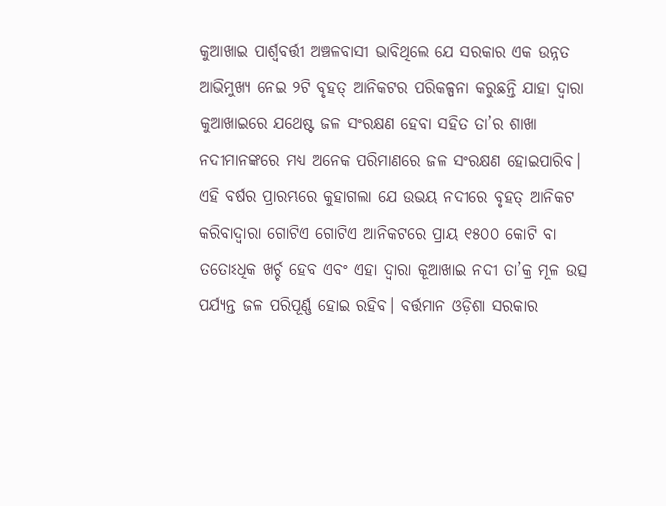କୁଆଖାଇ ପାର୍ଶ୍ବବର୍ତ୍ତୀ ଅଞ୍ଚଳବାସୀ ଭାବିଥିଲେ ଯେ ସରକାର ଏକ ଉନ୍ନତ ଆଭିମୁଖ୍ୟ ନେଇ ୨ଟି ବୃହତ୍‌ ଆନିକଟର ପରିକଳ୍ପନା କରୁଛନ୍ତି ଯାହା ଦ୍ବାରା କୁଆଖାଇରେ ଯଥେଷ୍ଟ ଜଳ ସଂରକ୍ଷଣ ହେବା ସହିତ ତା’ର ଶାଖା ନଦୀମାନଙ୍କରେ ମଧ୍ୟ ଅନେକ ପରିମାଣରେ ଜଳ ସଂରକ୍ଷଣ ହୋଇପାରିବ। ଏହି ବର୍ଷର ପ୍ରାରମ୍ଭରେ କୁହାଗଲା ଯେ ଉଭୟ ନଦୀରେ ବୃହତ୍‌ ଆନିକଟ କରିବାଦ୍ବାରା ଗୋଟିଏ ଗୋଟିଏ ଆନିକଟରେ ପ୍ରାୟ ୧୫୦୦ କୋଟି ବା ତତୋଽଧିକ ଖର୍ଚ୍ଚ ହେବ ଏବଂ ଏହା ଦ୍ବାରା କୂଆଖାଇ ନଦୀ ତା’କ୍ର ମୂଳ ଉତ୍ସ ପର୍ଯ୍ୟନ୍ତ ଜଳ ପରିପୂର୍ଣ୍ଣ ହୋଇ ରହିବ। ବର୍ତ୍ତମାନ ଓଡ଼ିଶା ସରକାର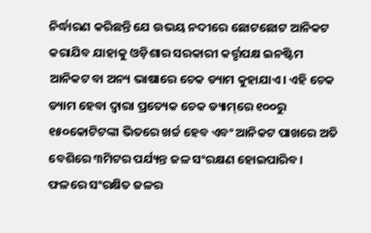ନିର୍ଦ୍ଧାରଣ କରିଛନ୍ତି ଯେ ଉଭୟ ନଦୀରେ ଛୋଟଛୋଟ ଆନିକଟ କରାଯିବ ଯାହାକୁ ଓଡ଼ିଶାର ସରକାରୀ କର୍ତ୍ତୃପକ୍ଷ ଇନଷ୍ଟିମ ଆନିକଟ ବା ଅନ୍ୟ ଭାଷାରେ ଚେକ ଡ୍ୟାମ କୁହାଯାଏ। ଏହି ଚେକ ଡ୍ୟାମ ହେବା ଦ୍ବାରା ପ୍ରତ୍ୟେକ ଚେକ ଡ୍ୟାମ୍‌ରେ ୧୦୦ରୁ ୧୫୦କୋଟିଟଙ୍କା ଭିତରେ ଖର୍ଚ୍ଚ ହେବ ଏବଂ ଆନିକଟ ପାଖରେ ଅତି ବେଶିରେ ୩ମିଟର ପର୍ଯ୍ୟନ୍ତ ଜଳ ସଂରକ୍ଷଣ ହୋଇପାରିବ। ଫଳରେ ସଂରକ୍ଷିତ ଜଳର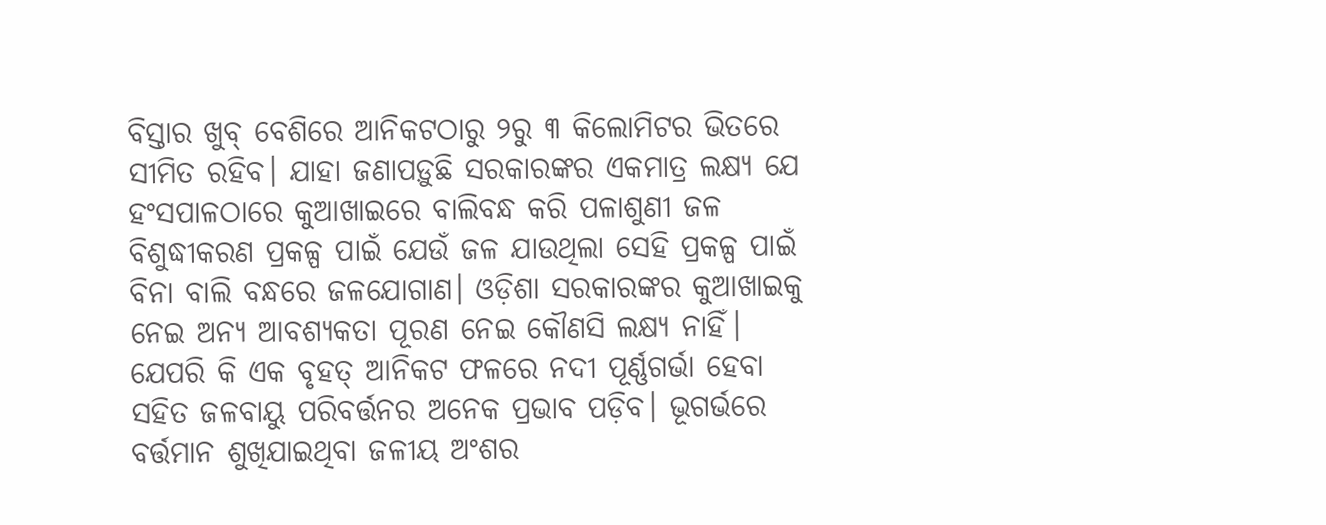ବିସ୍ତାର ଖୁବ୍‌ ବେଶିରେ ଆନିକଟଠାରୁ ୨ରୁ ୩ କିଲୋମିଟର ଭିତରେ ସୀମିତ ରହିବ। ଯାହା ଜଣାପଡ଼ୁଛି ସରକାରଙ୍କର ଏକମାତ୍ର ଲକ୍ଷ୍ୟ ଯେ ହଂସପାଳଠାରେ କୁଆଖାଇରେ ବାଲିବନ୍ଧ କରି ପଳାଶୁଣୀ ଜଳ ବିଶୁଦ୍ଧୀକରଣ ପ୍ରକଳ୍ପ ପାଇଁ ଯେଉଁ ଜଳ ଯାଉଥିଲା ସେହି ପ୍ରକଳ୍ପ ପାଇଁ ବିନା ବାଲି ବନ୍ଧରେ ଜଳଯୋଗାଣ। ଓଡ଼ିଶା ସରକାରଙ୍କର କୁଆଖାଇକୁ ନେଇ ଅନ୍ୟ ଆବଶ୍ୟକତା ପୂରଣ ନେଇ କୌଣସି ଲକ୍ଷ୍ୟ ନାହିଁ। ଯେପରି କି ଏକ ବୃହତ୍‌ ଆନିକଟ ଫଳରେ ନଦୀ ପୂର୍ଣ୍ଣଗର୍ଭା ହେବା ସହିତ ଜଳବାୟୁ ପରିବର୍ତ୍ତନର ଅନେକ ପ୍ରଭାବ ପଡ଼ିବ। ଭୂଗର୍ଭରେ ବର୍ତ୍ତମାନ ଶୁଖିଯାଇଥିବା ଜଳୀୟ ଅଂଶର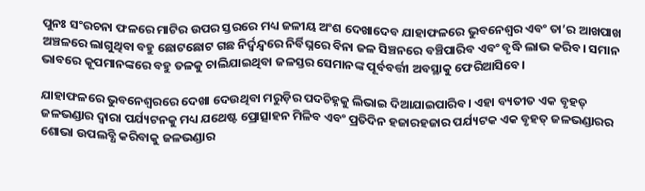ପୁନଃ ସଂରଚନା ଫଳରେ ମାଟିର ଉପର ସ୍ତରରେ ମଧ୍ୟ ଜଳୀୟ ଅଂଶ ଦେଖାଦେବ ଯାହାଫଳରେ ଭୁବନେଶ୍ବର ଏବଂ ତା’ର ଆଖପାଖ ଅଞ୍ଚଳରେ ଲାଗୁଥିବା ବହୁ ଛୋଟଛୋଟ ଗଛ ନିର୍ଦ୍ବନ୍ଦ୍ବରେ ନିର୍ବିଘ୍ନରେ ବିନା ଜଳ ସିଞ୍ଚନରେ ବଞ୍ଚିପାରିବ ଏବଂ ବୃଦ୍ଧି ଲାଭ କରିବ। ସମାନ ଭାବରେ କୂପମାନଙ୍କରେ ବହୁ ତଳକୁ ଚାଲିଯାଇଥିବା ଜଳସ୍ତର ସେମାନଙ୍କ ପୂର୍ବବର୍ତ୍ତୀ ଅବସ୍ଥାକୁ ଫେରିଆସିବେ।

ଯାହାଫଳରେ ଭୁବନେଶ୍ବରରେ ଦେଖା ଦେଉଥିବା ମରୁଡ଼ିର ପଦଚିହ୍ନକୁ ଲିଭାଇ ଦିଆଯାଇପାରିବ। ଏହା ବ୍ୟତୀତ ଏକ ବୃହତ୍‌ ଜଳଭଣ୍ଡାର ଦ୍ବାରା ପର୍ଯ୍ୟଟନକୁ ମଧ୍ୟ ଯଥେଷ୍ଟ ପ୍ରୋତ୍ସାହନ ମିଳିବ ଏବଂ ପ୍ରତିଦିନ ହଜାରହଜାର ପର୍ଯ୍ୟଟକ ଏକ ବୃହତ୍‌ ଜଳଭଣ୍ଡାରର ଶୋଭା ଉପଲବ୍ଧି କରିବାକୁ ଜଳଭଣ୍ଡାର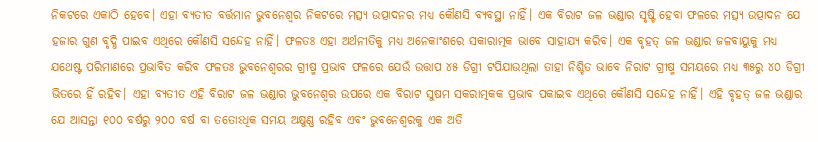ନିକଟରେ ଏକାଠି ହେବେ। ଏହା ବ୍ୟତୀତ ବର୍ତ୍ତମାନ ଭୁବନେଶ୍ବର ନିକଟରେ ମତ୍ସ୍ୟ ଉତ୍ପାଦନର ମଧ୍ୟ କୌଣସି ବ୍ୟବସ୍ଥା ନାହିଁ। ଏକ ବିରାଟ ଜଳ ଭଣ୍ଡାର ସୃଷ୍ଟି ହେବା ଫଳରେ ମତ୍ସ୍ୟ ଉତ୍ପାଦନ ଯେ ହଜାର ଗୁଣ ବୃଦ୍ଧି ପାଇବ ଏଥିରେ କୌଣସି ସନ୍ଦେହ ନାହିଁ। ଫଳତଃ ଏହା ଅର୍ଥନୀତିକୁ ମଧ୍ୟ ଅନେକାଂଶରେ ସକାରାତ୍ମକ ଭାବେ ସାହାଯ୍ୟ କରିବ। ଏକ ବୃହତ୍‌ ଜଳ ଭଣ୍ଡାର ଜଳବାୟୁକୁ ମଧ୍ୟ ଯଥେଷ୍ଟ ପରିମାଣରେ ପ୍ରଭାବିତ କରିବ ଫଳତଃ ଭୁବନେଶ୍ବରର ଗ୍ରୀଷ୍ମ ପ୍ରଭାବ ଫଳରେ ଯେଉଁ ଉତ୍ତାପ ୪୫ ଡିଗ୍ରୀ ଟପିଯାଉଥିଲା ତାହା ନିଶ୍ଚିତ ଭାବେ ନିରାଟ ଗ୍ରୀଷ୍ମ ସମୟରେ ମଧ୍ୟ ୩୫ରୁ ୪୦ ଡିଗ୍ରୀ ଭିତରେ ହିଁ ରହିବ। ଏହା ବ୍ୟତୀତ ଏହି ବିରାଟ ଜଳ ଭଣ୍ଡାର ଭୁବନେଶ୍ବର ଉପରେ ଏକ ବିରାଟ ସୁଷମ ସକରାତ୍ମକକ ପ୍ରଭାବ ପକାଇବ ଏଥିରେ କୌଣସି ସନ୍ଦେହ ନାହିଁ। ଏହି ବୃହତ୍‌ ଜଳ ଭଣ୍ଡାର ଯେ ଆସନ୍ତା ୧୦୦ ବର୍ଷରୁ ୨୦୦ ବର୍ଷ ବା ତତୋଽଧିକ ସମୟ ଅକ୍ଷୁଣ୍ଣ ରହିବ ଏବଂ ଭୁବନେଶ୍ବରକୁ ଏକ ଅତି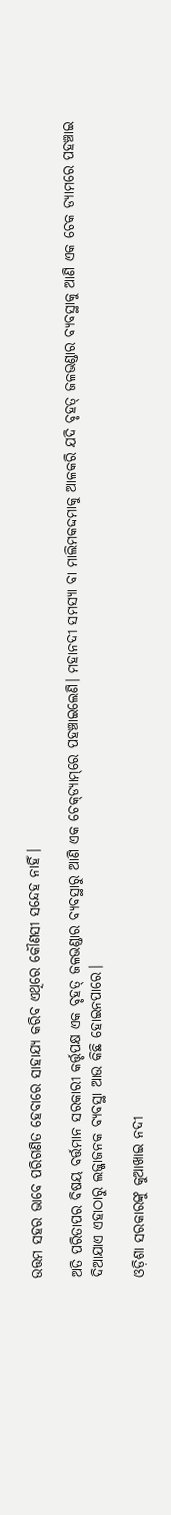ଉତ୍ତମ ସହର ଭାବେ ପରିଗଣିତ ହେବାରେ ସାହାଯ୍ୟ କରିବ ଏଥିରେ କୌଣସୀ ସନ୍ଦେହ ନାହିଁ।

ଅତି ପରିତାପର ବିଷୟ ବର୍ତ୍ତମାନ ସରକାରୀ କର୍ତ୍ତୃପକ୍ଷ ଏକ ବୃହତ୍‌ ଜଳଭଣ୍ଡାର ବ୍ୟବସ୍ଥାରୁ ଆଣି ଏକ ଚେକ୍‌ଡ୍ୟାମ୍‌ରେ ପହଞ୍ଚାଇଲେଣି। ମହାନଦୀ ସମସ୍ୟା ବା ମାଲିମକଦ୍ଦମାକୁ ଆଳକରି ଯଦି ବୃହତ୍‌ ଜଳଭଣ୍ଡାର ବ୍ୟବସ୍ଥାକୁ ଆଣି ଏକ ଚେକ ଡ୍ୟାମରେ ପହଞ୍ଚାଇ ଦିଆଯାଏ ଏହାଠାରୁ ଲଜ୍ଜାଜନକ ବ୍ୟବସ୍ଥା ଆଉ କିଛି ହୋଇନପାରେ।

ଓଡ଼ିଶା ସରକାରଙ୍କୁ କୁଆଖାଇ ନଦୀ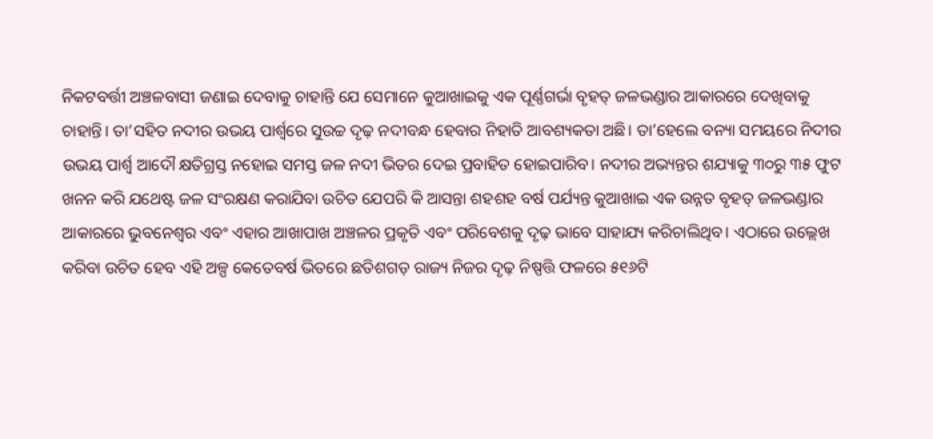ନିକଟବର୍ତ୍ତୀ ଅଞ୍ଚଳବାସୀ ଜଣାଇ ଦେବାକୁ ଚାହାନ୍ତି ଯେ ସେମାନେ କୁଆଖାଇକୁ ଏକ ପୂର୍ଣ୍ଣଗର୍ଭା ବୃହତ୍‌ ଜଳଭଣ୍ଡାର ଆକାରରେ ଦେଖିବାକୁ ଚାହାନ୍ତି। ତା’ସହିତ ନଦୀର ଉଭୟ ପାର୍ଶ୍ବରେ ସୁଉଚ୍ଚ ଦୃଢ଼ ନଦୀବନ୍ଧ ହେବାର ନିହାତି ଆବଶ୍ୟକତା ଅଛି। ତା’ହେଲେ ବନ୍ୟା ସମୟରେ ନିଦୀର ଉଭୟ ପାର୍ଶ୍ବ ଆଦୌ କ୍ଷତିଗ୍ରସ୍ତ ନହୋଇ ସମସ୍ତ ଜଳ ନଦୀ ଭିତର ଦେଇ ପ୍ରବାହିତ ହୋଇପାରିବ। ନଦୀର ଅଭ୍ୟନ୍ତର ଶଯ୍ୟାକୁ ୩୦ରୁ ୩୫ ଫୁଟ ଖନନ କରି ଯଥେଷ୍ଟ ଜଳ ସଂରକ୍ଷଣ କରାଯିବା ଉଚିତ ଯେପରି କି ଆସନ୍ତା ଶହଶହ ବର୍ଷ ପର୍ଯ୍ୟନ୍ତ କୁଆଖାଇ ଏକ ଉନ୍ନତ ବୃହତ୍‌ ଜଳଭଣ୍ଡାର ଆକାରରେ ଭୁବନେଶ୍ବର ଏବଂ ଏହାର ଆଖାପାଖ ଅଞ୍ଚଳର ପ୍ରକୃତି ଏବଂ ପରିବେଶକୁ ଦୃଢ଼ ଭାବେ ସାହାଯ୍ୟ କରିଚାଲିଥିବ। ଏଠାରେ ଉଲ୍ଲେଖ କରିବା ଉଚିତ ହେବ ଏହି ଅଳ୍ପ କେତେବର୍ଷ ଭିତରେ ଛତିଶଗଡ଼ ରାଜ୍ୟ ନିଜର ଦୃଢ଼ ନିଷ୍ପତ୍ତି ଫଳରେ ୫୧୬ଟି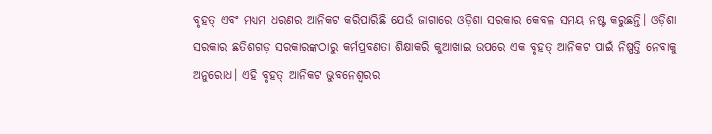ବୃହତ୍‌ ଏବଂ ମଧ୍ୟମ ଧରଣର ଆନିକଟ କରିପାରିଛି ଯେଉଁ ଜାଗାରେ ଓଡ଼ିଶା ସରକାର କେବଳ ସମୟ ନଷ୍ଟ କରୁଛନ୍ତି। ଓଡ଼ିଶା ସରକାର ଛତିଶଗଡ଼ ସରକାରଙ୍କଠାରୁ କର୍ମପ୍ରବଣତା ଶିକ୍ଷାକରି କୁଆଖାଇ ଉପରେ ଏକ ବୃହତ୍‌ ଆନିକଟ ପାଇଁ ନିଷ୍ପତ୍ତି ନେବାକୁ ଅନୁରୋଧ। ଏହି ବୃହତ୍‌ ଆନିକଟ ଭୁବନେଶ୍ବରର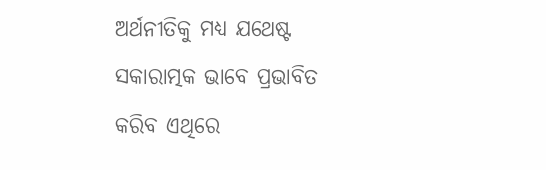ଅର୍ଥନୀତିକୁ ମଧ୍ୟ ଯଥେଷ୍ଟ ସକାରାତ୍ମକ ଭାବେ ପ୍ରଭାବିତ କରିବ ଏଥିରେ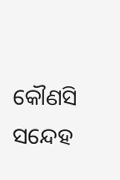କୌଣସି ସନ୍ଦେହ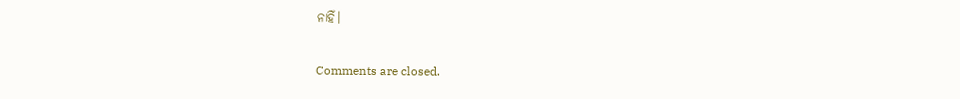ନାହିଁ।

Comments are closed.